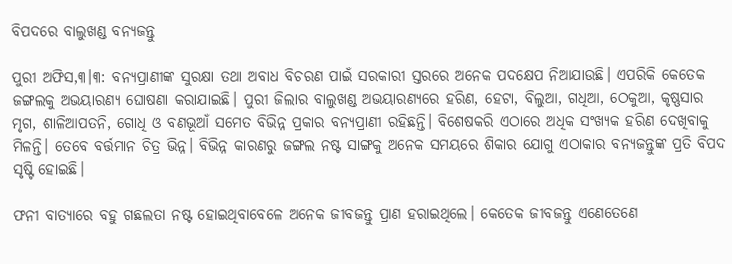ବିପଦରେ ବାଲୁଖଣ୍ଡ ବନ୍ୟଜନ୍ତୁ

ପୁରୀ ଅଫିସ,୩।୩: ବନ୍ୟପ୍ରାଣୀଙ୍କ ସୁରକ୍ଷା ତଥା ଅବାଧ ବିଚରଣ ପାଇଁ ସରକାରୀ ସ୍ତରରେ ଅନେକ ପଦକ୍ଷେପ ନିଆଯାଉଛି। ଏପରିକି କେତେକ ଜଙ୍ଗଲକୁ ଅଭୟାରଣ୍ୟ ଘୋଷଣା କରାଯାଇଛି। ପୁରୀ ଜିଲାର ବାଲୁଖଣ୍ଡ ଅଭୟାରଣ୍ୟରେ ହରିଣ, ହେଟା, ବିଲୁଆ, ଗଧିଆ, ଠେକୁଆ, କୃଷ୍ଣସାର ମୃଗ, ଶାଳିଆପତନି, ଗୋଧି ଓ ବଣଭୂଆଁ ସମେତ ବିଭିନ୍ନ ପ୍ରକାର ବନ୍ୟପ୍ରାଣୀ ରହିଛନ୍ତି। ବିଶେଷକରି ଏଠାରେ ଅଧିକ ସଂଖ୍ୟକ ହରିଣ ଦେଖିବାକୁ ମିଳନ୍ତି। ତେବେ ବର୍ତ୍ତମାନ ଚିତ୍ର ଭିନ୍ନ। ବିଭିନ୍ନ କାରଣରୁ ଜଙ୍ଗଲ ନଷ୍ଟ ସାଙ୍ଗକୁ ଅନେକ ସମୟରେ ଶିକାର ଯୋଗୁ ଏଠାକାର ବନ୍ୟଜନ୍ତୁଙ୍କ ପ୍ରତି ବିପଦ ସୃଷ୍ଟି ହୋଇଛି।

ଫନୀ ବାତ୍ୟାରେ ବହୁ ଗଛଲତା ନଷ୍ଟ ହୋଇଥିବାବେଳେ ଅନେକ ଜୀବଜନ୍ତୁ ପ୍ରାଣ ହରାଇଥିଲେ। କେତେକ ଜୀବଜନ୍ତୁ ଏଣେତେଣେ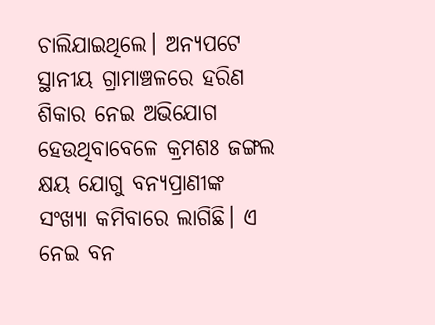ଚାଲିଯାଇଥିଲେ। ଅନ୍ୟପଟେ ସ୍ଥାନୀୟ ଗ୍ରାମାଞ୍ଚଳରେ ହରିଣ ଶିକାର ନେଇ ଅଭିଯୋଗ ହେଉଥିବାବେଳେ କ୍ରମଶଃ ଜଙ୍ଗଲ କ୍ଷୟ ଯୋଗୁ ବନ୍ୟପ୍ରାଣୀଙ୍କ ସଂଖ୍ୟା କମିବାରେ ଲାଗିଛି। ଏ ନେଇ ବନ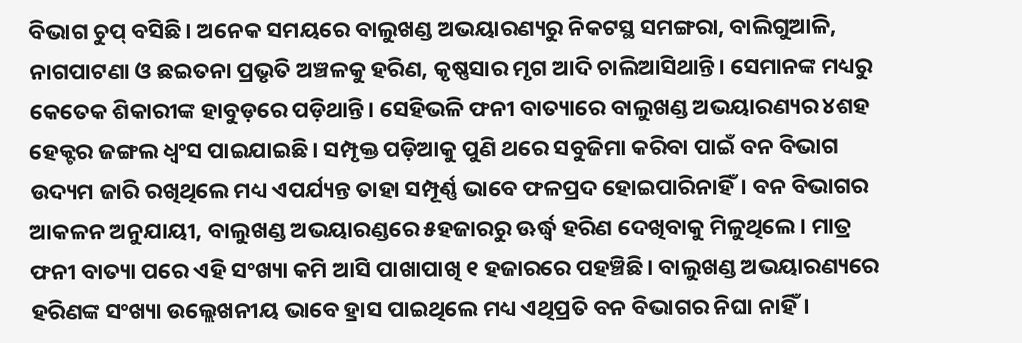ବିଭାଗ ଚୁପ୍‌ ବସିଛି। ଅନେକ ସମୟରେ ବାଲୁଖଣ୍ଡ ଅଭୟାରଣ୍ୟରୁ ନିକଟସ୍ଥ ସମଙ୍ଗରା, ବାଲିଗୁଆଳି, ନାଗପାଟଣା ଓ ଛଇତନା ପ୍ରଭୃତି ଅଞ୍ଚଳକୁ ହରିଣ, କୃଷ୍ଣସାର ମୃଗ ଆଦି ଚାଲିଆସିଥାନ୍ତି। ସେମାନଙ୍କ ମଧ୍ୟରୁ କେତେକ ଶିକାରୀଙ୍କ ହାବୁଡ଼ରେ ପଡ଼ିଥାନ୍ତି। ସେହିଭଳି ଫନୀ ବାତ୍ୟାରେ ବାଲୁଖଣ୍ଡ ଅଭୟାରଣ୍ୟର ୪ଶହ ହେକ୍ଟର ଜଙ୍ଗଲ ଧ୍ୱଂସ ପାଇଯାଇଛି। ସମ୍ପୃକ୍ତ ପଡ଼ିଆକୁ ପୁଣି ଥରେ ସବୁଜିମା କରିବା ପାଇଁ ବନ ବିଭାଗ ଉଦ୍ୟମ ଜାରି ରଖିଥିଲେ ମଧ୍ୟ ଏପର୍ଯ୍ୟନ୍ତ ତାହା ସମ୍ପୂର୍ଣ୍ଣ ଭାବେ ଫଳପ୍ରଦ ହୋଇପାରିନାହିଁ। ବନ ବିଭାଗର ଆକଳନ ଅନୁଯାୟୀ, ବାଲୁଖଣ୍ଡ ଅଭୟାରଣ୍ଡରେ ୫ହଜାରରୁ ଊର୍ଦ୍ଧ୍ୱ ହରିଣ ଦେଖିବାକୁ ମିଳୁଥିଲେ। ମାତ୍ର ଫନୀ ବାତ୍ୟା ପରେ ଏହି ସଂଖ୍ୟା କମି ଆସି ପାଖାପାଖି ୧ ହଜାରରେ ପହଞ୍ଚିଛି। ବାଲୁଖଣ୍ଡ ଅଭୟାରଣ୍ୟରେ ହରିଣଙ୍କ ସଂଖ୍ୟା ଉଲ୍ଲେଖନୀୟ ଭାବେ ହ୍ରାସ ପାଇଥିଲେ ମଧ୍ୟ ଏଥିପ୍ରତି ବନ ବିଭାଗର ନିଘା ନାହିଁ।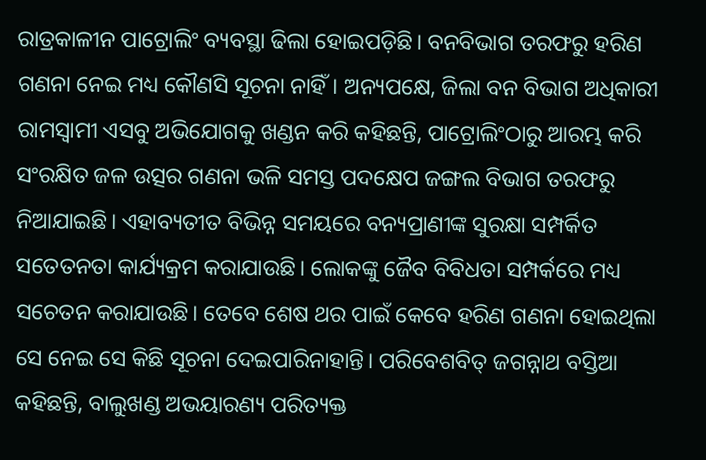ରାତ୍ରକାଳୀନ ପାଟ୍ରୋଲିଂ ବ୍ୟବସ୍ଥା ଢିଲା ହୋଇପଡ଼ିଛି। ବନବିଭାଗ ତରଫରୁ ହରିଣ ଗଣନା ନେଇ ମଧ୍ୟ କୌଣସି ସୂଚନା ନାହିଁ। ଅନ୍ୟପକ୍ଷେ, ଜିଲା ବନ ବିଭାଗ ଅଧିକାରୀ ରାମସ୍ବାମୀ ଏସବୁ ଅଭିଯୋଗକୁ ଖଣ୍ଡନ କରି କହିଛନ୍ତି, ପାଟ୍ରୋଲିଂଠାରୁ ଆରମ୍ଭ କରି ସଂରକ୍ଷିତ ଜଳ ଉତ୍ସର ଗଣନା ଭଳି ସମସ୍ତ ପଦକ୍ଷେପ ଜଙ୍ଗଲ ବିଭାଗ ତରଫରୁ ନିଆଯାଇଛି। ଏହାବ୍ୟତୀତ ବିଭିନ୍ନ ସମୟରେ ବନ୍ୟପ୍ରାଣୀଙ୍କ ସୁରକ୍ଷା ସମ୍ପର୍କିତ ସତେତନତା କାର୍ଯ୍ୟକ୍ରମ କରାଯାଉଛି। ଲୋକଙ୍କୁ ଜୈବ ବିବିଧତା ସମ୍ପର୍କରେ ମଧ୍ୟ ସଚେତନ କରାଯାଉଛି। ତେବେ ଶେଷ ଥର ପାଇଁ କେବେ ହରିଣ ଗଣନା ହୋଇଥିଲା ସେ ନେଇ ସେ କିଛି ସୂଚନା ଦେଇପାରିନାହାନ୍ତି। ପରିବେଶବିତ୍‌ ଜଗନ୍ନାଥ ବସ୍ତିଆ କହିଛନ୍ତି, ବାଲୁଖଣ୍ଡ ଅଭୟାରଣ୍ୟ ପରିତ୍ୟକ୍ତ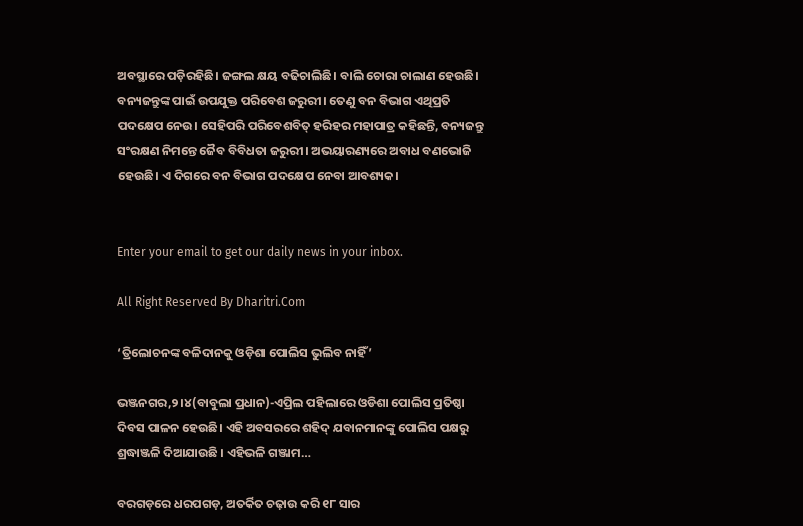ଅବସ୍ଥାରେ ପଡ଼ିରହିଛି। ଜଙ୍ଗଲ କ୍ଷୟ ବଢିଚାଲିଛି। ବାଲି ଚୋରା ଚାଲାଣ ହେଉଛି। ବନ୍ୟଜନ୍ତୁଙ୍କ ପାଇଁ ଉପଯୁକ୍ତ ପରିବେଶ ଜରୁରୀ। ତେଣୁ ବନ ବିଭାଗ ଏଥିପ୍ରତି ପଦକ୍ଷେପ ନେଉ। ସେହିପରି ପରିବେଶବିତ୍‌ ହରିହର ମହାପାତ୍ର କହିଛନ୍ତି, ବନ୍ୟଜନ୍ତୁ ସଂରକ୍ଷଣ ନିମନ୍ତେ ଜୈବ ବିବିଧତା ଜରୁରୀ। ଅଭୟାରଣ୍ୟରେ ଅବାଧ ବଣଭୋଜି ହେଉଛି। ଏ ଦିଗରେ ବନ ବିଭାଗ ପଦକ୍ଷେପ ନେବା ଆବଶ୍ୟକ।


Enter your email to get our daily news in your inbox.

All Right Reserved By Dharitri.Com

‘ତ୍ରିଲୋଚନଙ୍କ ବଳିଦାନକୁ ଓଡ଼ିଶା ପୋଲିସ ଭୁଲିବ ନାହିଁ’

ଭଞ୍ଜନଗର,୨।୪(ବାବୁଲା ପ୍ରଧାନ)-ଏପ୍ରିଲ ପହିଲାରେ ଓଡିଶା ପୋଲିସ ପ୍ରତିଷ୍ଠା ଦିବସ ପାଳନ ହେଉଛି। ଏହି ଅବସରରେ ଶହିଦ୍ ଯବାନମାନଙ୍କୁ ପୋଲିସ ପକ୍ଷରୁ ଶ୍ରଦ୍ଧାଞ୍ଜଳି ଦିଆଯାଉଛି । ଏହିଭଳି ଗଞ୍ଜାମ…

ବରଗଡ଼ରେ ଧରପଗଡ଼, ଅତର୍କିତ ଚଢ଼ାଉ କରି ୧୮ ସାର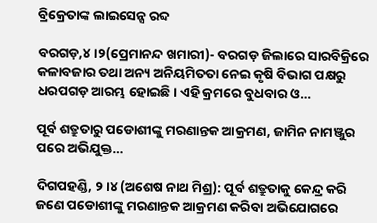ବ୍ରିକ୍ରେତାଙ୍କ ଲାଇସେନ୍ସ ରବ୍ଦ

ବରଗଡ଼,୪।୨(ପ୍ରେମାନନ୍ଦ ଖମାରୀ)- ବରଗଡ଼ ଜିଲାରେ ସାରବିକ୍ରିରେ କଳାବଜାର ତଥା ଅନ୍ୟ ଅନିୟମିତତା ନେଇ କୃଷି ବିଭାଗ ପକ୍ଷରୁ ଧରପଗଡ଼ ଆରମ୍ଭ ହୋଇଛି। ଏହି କ୍ରମରେ ବୁଧବାର ଓ…

ପୂର୍ବ ଶତ୍ରୁତାରୁ ପଡୋଶୀଙ୍କୁ ମରଣାନ୍ତକ ଆକ୍ରମଣ, ଜାମିନ ନାମଞ୍ଜୁର ପରେ ଅଭିଯୁକ୍ତ…

ଦିଗପହଣ୍ଡି, ୨।୪ (ଅଶେଷ ନାଥ ମିଶ୍ର): ପୂର୍ବ ଶତ୍ରୁତାକୁ କେନ୍ଦ୍ର କରି ଜଣେ ପଡୋଶୀଙ୍କୁ ମରଣାନ୍ତକ ଆକ୍ରମଣ କରିବା ଅଭିଯୋଗରେ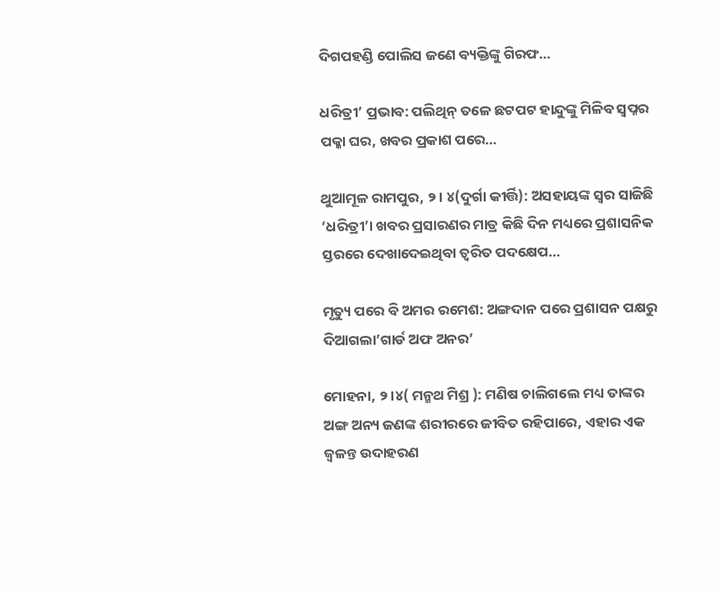ଦିଗପହଣ୍ଡି ପୋଲିସ ଜଣେ ବ୍ୟକ୍ତିଙ୍କୁ ଗିରଫ…

ଧରିତ୍ରୀ’ ପ୍ରଭାବ: ପଲିଥିନ୍ ତଳେ ଛଟପଟ ହାନ୍ଦୁଙ୍କୁ ମିଳିବ ସ୍ୱପ୍ନର ପକ୍କା ଘର, ଖବର ପ୍ରକାଶ ପରେ…

ଥୁଆମୂଳ ରାମପୁର, ୨। ୪(ଦୁର୍ଗା କୀର୍ତ୍ତି): ଅସହାୟଙ୍କ ସ୍ୱର ସାଜିଛି ‘ଧରିତ୍ରୀ’। ଖବର ପ୍ରସାରଣର ମାତ୍ର କିଛି ଦିନ ମଧ୍ୟରେ ପ୍ରଶାସନିକ ସ୍ତରରେ ଦେଖାଦେଇଥିବା ତ୍ୱରିତ ପଦକ୍ଷେପ…

ମୃତ୍ୟୁ ପରେ ବି ଅମର ରମେଶ: ଅଙ୍ଗଦାନ ପରେ ପ୍ରଶାସନ ପକ୍ଷରୁ ଦିଆଗଲା’ଗାର୍ଡ ଅଫ ଅନର’

ମୋହନା, ୨।୪( ମନ୍ମଥ ମିଶ୍ର ): ମଣିଷ ଚାଲିଗଲେ ମଧ୍ୟ ତାଙ୍କର ଅଙ୍ଗ ଅନ୍ୟ ଜଣଙ୍କ ଶରୀରରେ ଜୀବିତ ରହିପାରେ, ଏହାର ଏକ ଜ୍ୱଳନ୍ତ ଉଦାହରଣ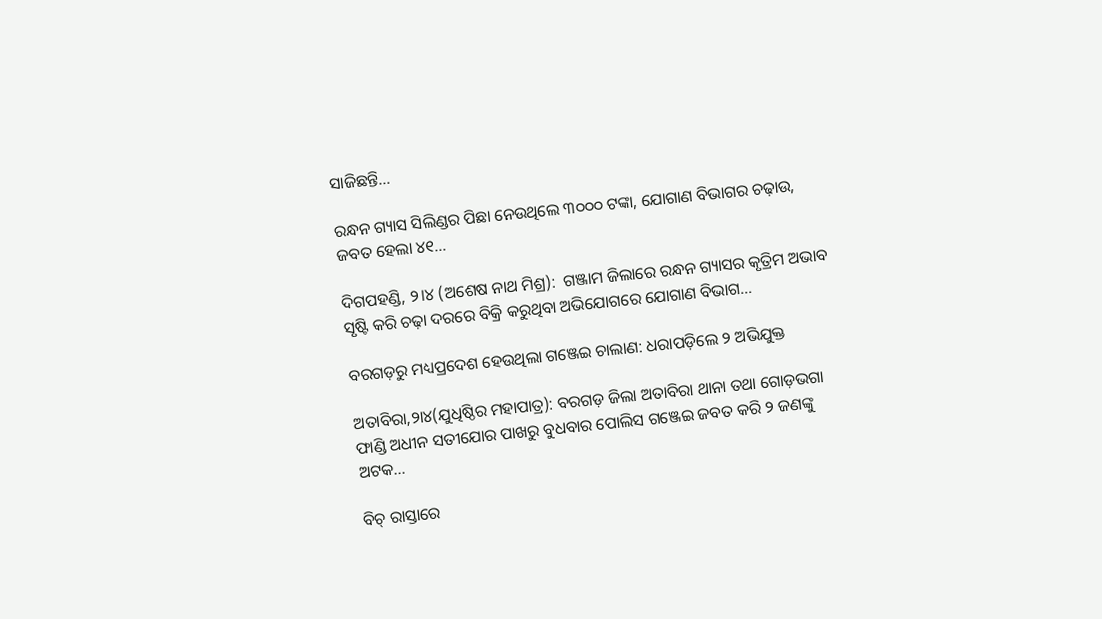ସାଜିଛନ୍ତି…

ରନ୍ଧନ ଗ୍ୟାସ ସିଲିଣ୍ଡର ପିଛା ନେଉଥିଲେ ୩୦୦୦ ଟଙ୍କା, ଯୋଗାଣ ବିଭାଗର ଚଢ଼ାଉ, ଜବତ ହେଲା ୪୧…

ଦିଗପହଣ୍ଡି, ୨।୪ (ଅଶେଷ ନାଥ ମିଶ୍ର):  ଗଞ୍ଜାମ ଜିଲାରେ ରନ୍ଧନ ଗ୍ୟାସର କୃତ୍ରିମ ଅଭାବ ସୃଷ୍ଟି କରି ଚଢ଼ା ଦରରେ ବିକ୍ରି କରୁଥିବା ଅଭିଯୋଗରେ ଯୋଗାଣ ବିଭାଗ…

ବରଗଡ଼ରୁ ମଧ୍ୟପ୍ରଦେଶ ହେଉଥିଲା ଗଞ୍ଜେଇ ଚାଲାଣ: ଧରାପଡ଼ିଲେ ୨ ଅଭିଯୁକ୍ତ

ଅତାବିରା,୨ା୪(ଯୁଧିଷ୍ଠିର ମହାପାତ୍ର): ବରଗଡ଼ ଜିଲା ଅତାବିରା ଥାନା ତଥା ଗୋଡ଼ଭଗା ଫାଣ୍ଡି ଅଧୀନ ସତୀଯୋର ପାଖରୁ ବୁଧବାର ପୋଲିସ ଗଞ୍ଜେଇ ଜବତ କରି ୨ ଜଣଙ୍କୁ ଅଟକ…

ବିଚ୍‌ ରାସ୍ତାରେ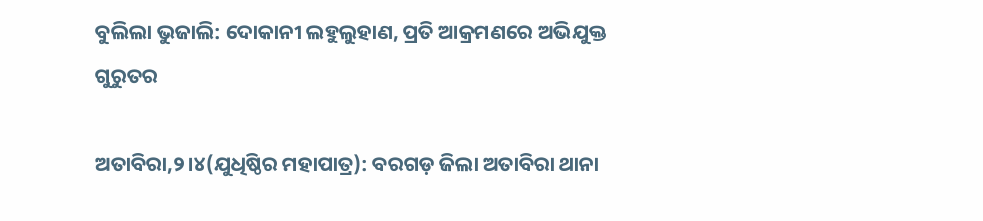ବୁଲିଲା ଭୁଜାଲି: ଦୋକାନୀ ଲହୁଲୁହାଣ, ପ୍ରତି ଆକ୍ରମଣରେ ଅଭିଯୁକ୍ତ ଗୁରୁତର

ଅତାବିରା,୨।୪(ଯୁଧିଷ୍ଠିର ମହାପାତ୍ର): ବରଗଡ଼ ଜିଲା ଅତାବିରା ଥାନା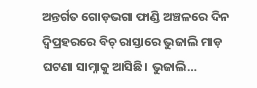ଅନ୍ତର୍ଗତ ଗୋଡ଼ଭଗା ଫାଣ୍ଡି ଅଞ୍ଚଳରେ ଦିନ ଦ୍ବିପ୍ରହରରେ ବିଚ୍‌ ରାସ୍ତାରେ ଭୁଜାଲି ମାଡ଼ ଘଟଣା ସାମ୍ନାକୁ ଆସିଛି। ଭୁଜାଲି…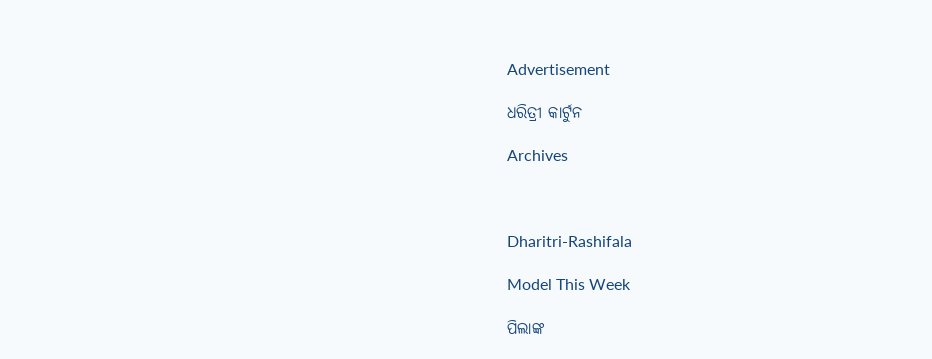Advertisement

ଧରିତ୍ରୀ କାର୍ଟୁନ

Archives



Dharitri-Rashifala

Model This Week

ପିଲାଙ୍କ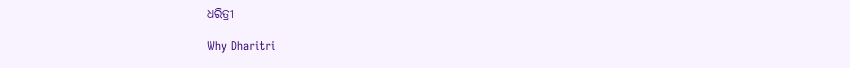ଧରିତ୍ରୀ

Why Dharitri